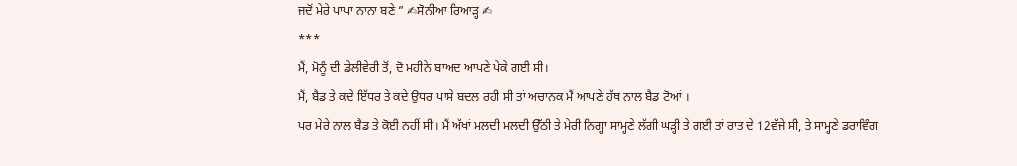ਜਦੋਂ ਮੇਰੇ ਪਾਪਾ ਨਾਨਾ ਬਣੇ ” ✍ਸੋਨੀਆ ਰਿਆੜ੍ਹ ✍
***
ਮੈਂ, ਮੋਨੂੰ ਦੀ ਡੇਲੀਵੇਰੀ ਤੋਂ, ਦੋ ਮਹੀਨੇ ਬਾਅਦ ਆਪਣੇ ਪੇਕੇ ਗਈ ਸੀ।
ਮੈਂ, ਬੈਡ ਤੇ ਕਦੇ ਇੱਧਰ ਤੇ ਕਦੇ ਉਧਰ ਪਾਸੇ ਬਦਲ ਰਹੀ ਸੀ ਤਾਂ ਅਚਾਨਕ ਮੈਂ ਆਪਣੇ ਹੱਥ ਨਾਲ ਬੈਡ ਟੋਆਂ ।
ਪਰ ਮੇਰੇ ਨਾਲ ਬੈਡ ਤੇ ਕੋਈ ਨਹੀਂ ਸੀ। ਮੈਂ ਅੱਖਾਂ ਮਲਦੀ ਮਲਦੀ ਉੱਠੀ ਤੇ ਮੇਰੀ ਨਿਗ੍ਹਾ ਸਾਮ੍ਹਣੇ ਲੱਗੀ ਘੜ੍ਹੀ ਤੇ ਗਈ ਤਾਂ ਰਾਤ ਦੇ 12ਵੱਜੇ ਸੀ, ਤੇ ਸਾਮ੍ਹਣੇ ਡਰਾਵਿੰਗ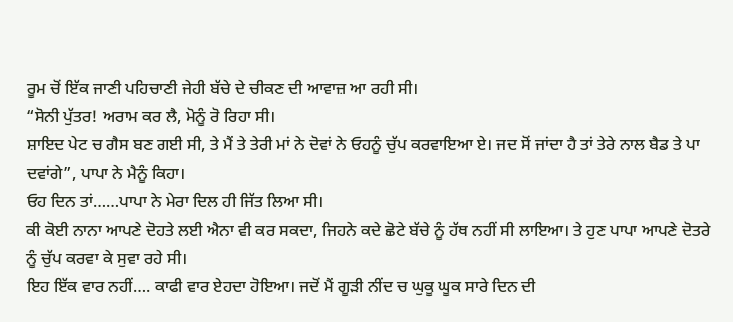ਰੂਮ ਚੋਂ ਇੱਕ ਜਾਣੀ ਪਹਿਚਾਣੀ ਜੇਹੀ ਬੱਚੇ ਦੇ ਚੀਕਣ ਦੀ ਆਵਾਜ਼ ਆ ਰਹੀ ਸੀ।
“ਸੋਨੀ ਪੁੱਤਰ! ਅਰਾਮ ਕਰ ਲੈ, ਮੋਨੂੰ ਰੋ ਰਿਹਾ ਸੀ।
ਸ਼ਾਇਦ ਪੇਟ ਚ ਗੈਸ ਬਣ ਗਈ ਸੀ, ਤੇ ਮੈਂ ਤੇ ਤੇਰੀ ਮਾਂ ਨੇ ਦੋਵਾਂ ਨੇ ਓਹਨੂੰ ਚੁੱਪ ਕਰਵਾਇਆ ਏ। ਜਦ ਸੋਂ ਜਾਂਦਾ ਹੈ ਤਾਂ ਤੇਰੇ ਨਾਲ ਬੈਡ ਤੇ ਪਾ ਦਵਾਂਗੇ”, ਪਾਪਾ ਨੇ ਮੈਨੂੰ ਕਿਹਾ।
ਓਹ ਦਿਨ ਤਾਂ……ਪਾਪਾ ਨੇ ਮੇਰਾ ਦਿਲ ਹੀ ਜਿੱਤ ਲਿਆ ਸੀ।
ਕੀ ਕੋਈ ਨਾਨਾ ਆਪਣੇ ਦੋਹਤੇ ਲਈ ਐਨਾ ਵੀ ਕਰ ਸਕਦਾ, ਜਿਹਨੇ ਕਦੇ ਛੋਟੇ ਬੱਚੇ ਨੂੰ ਹੱਥ ਨਹੀਂ ਸੀ ਲਾਇਆ। ਤੇ ਹੁਣ ਪਾਪਾ ਆਪਣੇ ਦੋਤਰੇ ਨੂੰ ਚੁੱਪ ਕਰਵਾ ਕੇ ਸੁਵਾ ਰਹੇ ਸੀ।
ਇਹ ਇੱਕ ਵਾਰ ਨਹੀਂ…. ਕਾਫੀ ਵਾਰ ਏਹਦਾ ਹੋਇਆ। ਜਦੋਂ ਮੈਂ ਗੂੜੀ ਨੀਂਦ ਚ ਘੁਕੂ ਘੂਕ ਸਾਰੇ ਦਿਨ ਦੀ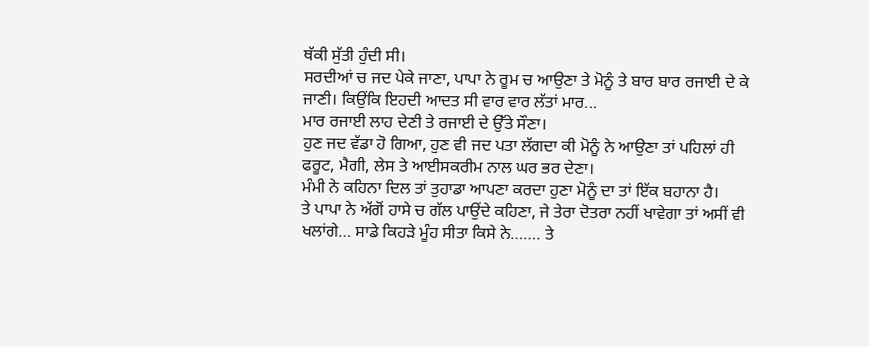ਥੱਕੀ ਸੁੱਤੀ ਹੁੰਦੀ ਸੀ।
ਸਰਦੀਆਂ ਚ ਜਦ ਪੇਕੇ ਜਾਣਾ, ਪਾਪਾ ਨੇ ਰੂਮ ਚ ਆਉਣਾ ਤੇ ਮੋਨੂੰ ਤੇ ਬਾਰ ਬਾਰ ਰਜਾਈ ਦੇ ਕੇ ਜਾਣੀ। ਕਿਉਂਕਿ ਇਹਦੀ ਆਦਤ ਸੀ ਵਾਰ ਵਾਰ ਲੱਤਾਂ ਮਾਰ...
ਮਾਰ ਰਜਾਈ ਲਾਹ ਦੇਣੀ ਤੇ ਰਜਾਈ ਦੇ ਉੱਤੇ ਸੌਣਾ।
ਹੁਣ ਜਦ ਵੱਡਾ ਹੋ ਗਿਆ, ਹੁਣ ਵੀ ਜਦ ਪਤਾ ਲੱਗਦਾ ਕੀ ਮੋਨੂੰ ਨੇ ਆਉਣਾ ਤਾਂ ਪਹਿਲਾਂ ਹੀ ਫਰੂਟ, ਮੈਗੀ, ਲੇਸ ਤੇ ਆਈਸਕਰੀਮ ਨਾਲ ਘਰ ਭਰ ਦੇਣਾ।
ਮੰਮੀ ਨੇ ਕਹਿਨਾ ਦਿਲ ਤਾਂ ਤੁਹਾਡਾ ਆਪਣਾ ਕਰਦਾ ਹੁਣਾ ਮੋਨੂੰ ਦਾ ਤਾਂ ਇੱਕ ਬਹਾਨਾ ਹੈ।
ਤੇ ਪਾਪਾ ਨੇ ਅੱਗੋਂ ਹਾਸੇ ਚ ਗੱਲ ਪਾਉਂਦੇ ਕਹਿਣਾ, ਜੇ ਤੇਰਾ ਦੋਤਰਾ ਨਹੀਂ ਖਾਵੇਗਾ ਤਾਂ ਅਸੀਂ ਵੀ ਖਲਾਂਗੇ… ਸਾਡੇ ਕਿਹੜੇ ਮੂੰਹ ਸੀਤਾ ਕਿਸੇ ਨੇ……. ਤੇ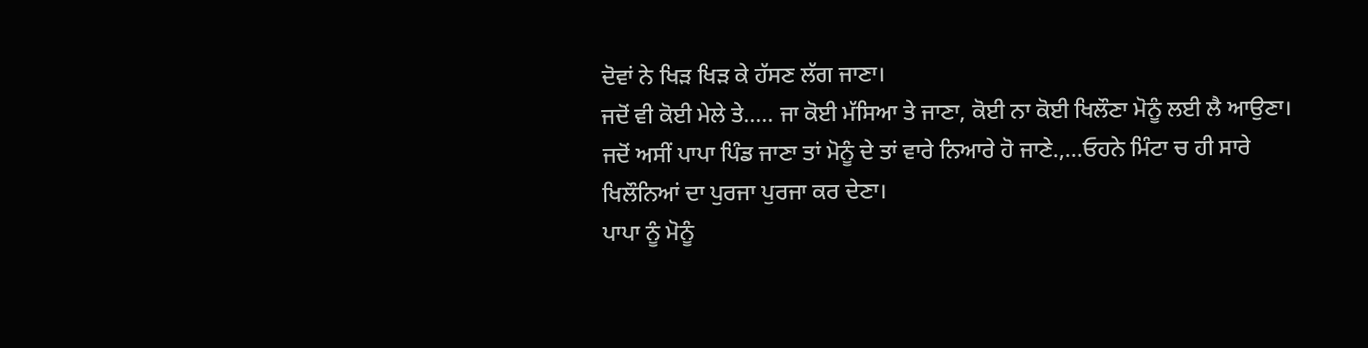ਦੋਵਾਂ ਨੇ ਖਿੜ ਖਿੜ ਕੇ ਹੱਸਣ ਲੱਗ ਜਾਣਾ।
ਜਦੋਂ ਵੀ ਕੋਈ ਮੇਲੇ ਤੇ….. ਜਾ ਕੋਈ ਮੱਸਿਆ ਤੇ ਜਾਣਾ, ਕੋਈ ਨਾ ਕੋਈ ਖਿਲੌਣਾ ਮੋਨੂੰ ਲਈ ਲੈ ਆਉਣਾ। ਜਦੋਂ ਅਸੀਂ ਪਾਪਾ ਪਿੰਡ ਜਾਣਾ ਤਾਂ ਮੋਨੂੰ ਦੇ ਤਾਂ ਵਾਰੇ ਨਿਆਰੇ ਹੋ ਜਾਣੇ.,…ਓਹਨੇ ਮਿੰਟਾ ਚ ਹੀ ਸਾਰੇ ਖਿਲੌਨਿਆਂ ਦਾ ਪੁਰਜਾ ਪੁਰਜਾ ਕਰ ਦੇਣਾ।
ਪਾਪਾ ਨੂੰ ਮੋਨੂੰ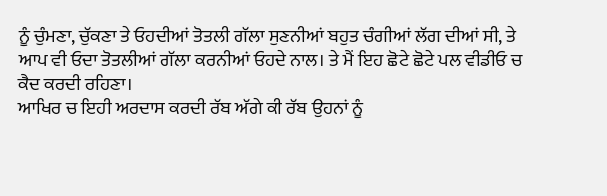ਨੂੰ ਚੁੰਮਣਾ, ਚੁੱਕਣਾ ਤੇ ਓਹਦੀਆਂ ਤੋਤਲੀ ਗੱਲਾ ਸੁਣਨੀਆਂ ਬਹੁਤ ਚੰਗੀਆਂ ਲੱਗ ਦੀਆਂ ਸੀ, ਤੇ ਆਪ ਵੀ ਓਦਾ ਤੋਤਲੀਆਂ ਗੱਲਾ ਕਰਨੀਆਂ ਓਹਦੇ ਨਾਲ। ਤੇ ਮੈਂ ਇਹ ਛੋਟੇ ਛੋਟੇ ਪਲ ਵੀਡੀਓ ਚ ਕੈਦ ਕਰਦੀ ਰਹਿਣਾ।
ਆਖਿਰ ਚ ਇਹੀ ਅਰਦਾਸ ਕਰਦੀ ਰੱਬ ਅੱਗੇ ਕੀ ਰੱਬ ਉਹਨਾਂ ਨੂੰ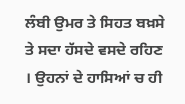ਲੰਬੀ ਉਮਰ ਤੇ ਸਿਹਤ ਬਖ਼ਸੇ ਤੇ ਸਦਾ ਹੱਸਦੇ ਵਸਦੇ ਰਹਿਣ । ਉਹਨਾਂ ਦੇ ਹਾਸਿਆਂ ਚ ਹੀ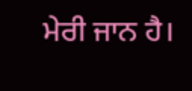ਮੇਰੀ ਜਾਨ ਹੈ।